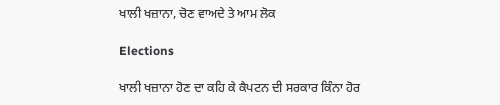ਖਾਲੀ ਖਜ਼ਾਨਾ, ਚੋਣ ਵਾਅਦੇ ਤੇ ਆਮ ਲੋਕ

Elections

ਖਾਲੀ ਖਜ਼ਾਨਾ ਹੋਣ ਦਾ ਕਹਿ ਕੇ ਕੈਪਟਨ ਦੀ ਸਰਕਾਰ ਕਿੰਨਾ ਹੋਰ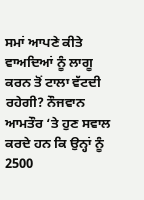ਸਮਾਂ ਆਪਣੇ ਕੀਤੇ ਵਾਅਦਿਆਂ ਨੂੰ ਲਾਗੂ ਕਰਨ ਤੋਂ ਟਾਲਾ ਵੱਟਦੀ ਰਹੇਗੀ? ਨੌਜਵਾਨ ਆਮਤੌਰ ‘ਤੇ ਹੁਣ ਸਵਾਲ ਕਰਦੇ ਹਨ ਕਿ ਉਨ੍ਹਾਂ ਨੂੰ 2500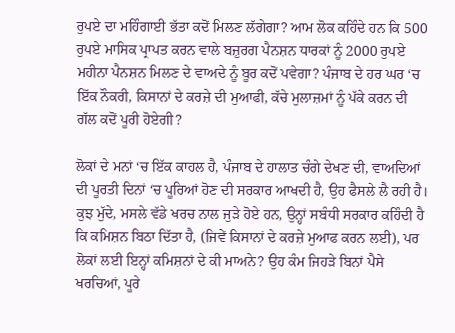ਰੁਪਏ ਦਾ ਮਹਿੰਗਾਈ ਭੱਤਾ ਕਦੋਂ ਮਿਲਣ ਲੱਗੇਗਾ? ਆਮ ਲੋਕ ਕਹਿੰਦੇ ਹਨ ਕਿ 500 ਰੁਪਏ ਮਾਸਿਕ ਪ੍ਰਾਪਤ ਕਰਨ ਵਾਲੇ ਬਜ਼ੁਰਗ ਪੈਨਸ਼ਨ ਧਾਰਕਾਂ ਨੂੰ 2000 ਰੁਪਏ ਮਹੀਨਾ ਪੈਨਸ਼ਨ ਮਿਲਣ ਦੇ ਵਾਅਦੇ ਨੂੰ ਬੂਰ ਕਦੋਂ ਪਵੇਗਾ? ਪੰਜਾਬ ਦੇ ਹਰ ਘਰ ‘ਚ ਇੱਕ ਨੌਕਰੀ, ਕਿਸਾਨਾਂ ਦੇ ਕਰਜ਼ੇ ਦੀ ਮੁਆਫੀ, ਕੱਚੇ ਮੁਲਾਜ਼ਮਾਂ ਨੂੰ ਪੱਕੇ ਕਰਨ ਦੀ ਗੱਲ ਕਦੋਂ ਪੂਰੀ ਹੋਏਗੀ?

ਲੋਕਾਂ ਦੇ ਮਨਾਂ ‘ਚ ਇੱਕ ਕਾਹਲ ਹੈ, ਪੰਜਾਬ ਦੇ ਹਾਲਾਤ ਚੰਗੇ ਦੇਖਣ ਦੀ, ਵਾਅਦਿਆਂ ਦੀ ਪੂਰਤੀ ਦਿਨਾਂ ‘ਚ ਪੂਰਿਆਂ ਹੋਣ ਦੀ ਸਰਕਾਰ ਆਖਦੀ ਹੈ, ਉਹ ਫੈਸਲੇ ਲੈ ਰਹੀ ਹੈ। ਕੁਝ ਮੁੱਦੇ, ਮਸਲੇ ਵੱਡੇ ਖਰਚ ਨਾਲ ਜੁੜੇ ਹੋਏ ਹਨ, ਉਨ੍ਹਾਂ ਸਬੰਧੀ ਸਰਕਾਰ ਕਹਿੰਦੀ ਹੈ ਕਿ ਕਮਿਸ਼ਨ ਬਿਠਾ ਦਿੱਤਾ ਹੈ, (ਜਿਵੇਂ ਕਿਸਾਨਾਂ ਦੇ ਕਰਜ਼ੇ ਮੁਆਫ ਕਰਨ ਲਈ), ਪਰ ਲੋਕਾਂ ਲਈ ਇਨ੍ਹਾਂ ਕਮਿਸ਼ਨਾਂ ਦੇ ਕੀ ਮਾਅਨੇ? ਉਹ ਕੰਮ ਜਿਹੜੇ ਬਿਨਾਂ ਪੈਸੇ ਖਰਚਿਆਂ, ਪੂਰੇ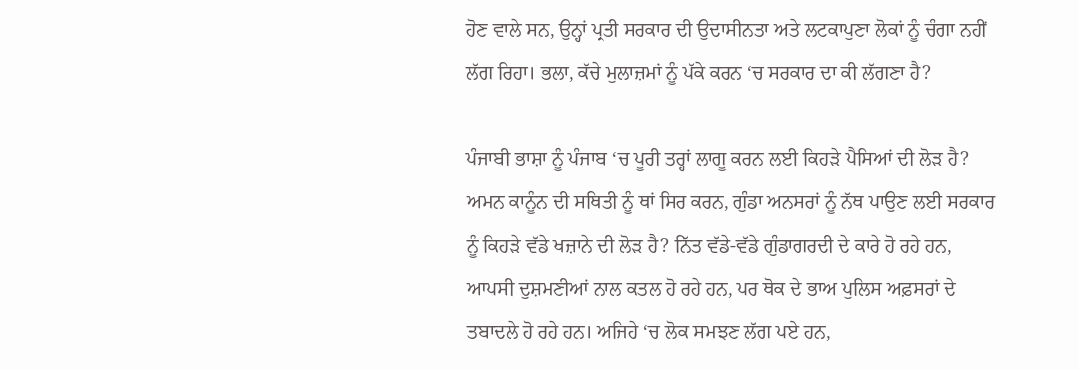ਹੋਣ ਵਾਲੇ ਸਨ, ਉਨ੍ਹਾਂ ਪ੍ਰਤੀ ਸਰਕਾਰ ਦੀ ਉਦਾਸੀਨਤਾ ਅਤੇ ਲਟਕਾਪੁਣਾ ਲੋਕਾਂ ਨੂੰ ਚੰਗਾ ਨਹੀਂ ਲੱਗ ਰਿਹਾ। ਭਲਾ, ਕੱਚੇ ਮੁਲਾਜ਼ਮਾਂ ਨੂੰ ਪੱਕੇ ਕਰਨ ‘ਚ ਸਰਕਾਰ ਦਾ ਕੀ ਲੱਗਣਾ ਹੈ?

ਪੰਜਾਬੀ ਭਾਸ਼ਾ ਨੂੰ ਪੰਜਾਬ ‘ਚ ਪੂਰੀ ਤਰ੍ਹਾਂ ਲਾਗੂ ਕਰਨ ਲਈ ਕਿਹੜੇ ਪੈਸਿਆਂ ਦੀ ਲੋੜ ਹੈ? ਅਮਨ ਕਾਨੂੰਨ ਦੀ ਸਥਿਤੀ ਨੂੰ ਥਾਂ ਸਿਰ ਕਰਨ, ਗੁੰਡਾ ਅਨਸਰਾਂ ਨੂੰ ਨੱਥ ਪਾਉਣ ਲਈ ਸਰਕਾਰ ਨੂੰ ਕਿਹੜੇ ਵੱਡੇ ਖਜ਼ਾਨੇ ਦੀ ਲੋੜ ਹੈ? ਨਿੱਤ ਵੱਡੇ-ਵੱਡੇ ਗੁੰਡਾਗਰਦੀ ਦੇ ਕਾਰੇ ਹੋ ਰਹੇ ਹਨ, ਆਪਸੀ ਦੁਸ਼ਮਣੀਆਂ ਨਾਲ ਕਤਲ ਹੋ ਰਹੇ ਹਨ, ਪਰ ਥੋਕ ਦੇ ਭਾਅ ਪੁਲਿਸ ਅਫ਼ਸਰਾਂ ਦੇ ਤਬਾਦਲੇ ਹੋ ਰਹੇ ਹਨ। ਅਜਿਹੇ ‘ਚ ਲੋਕ ਸਮਝਣ ਲੱਗ ਪਏ ਹਨ,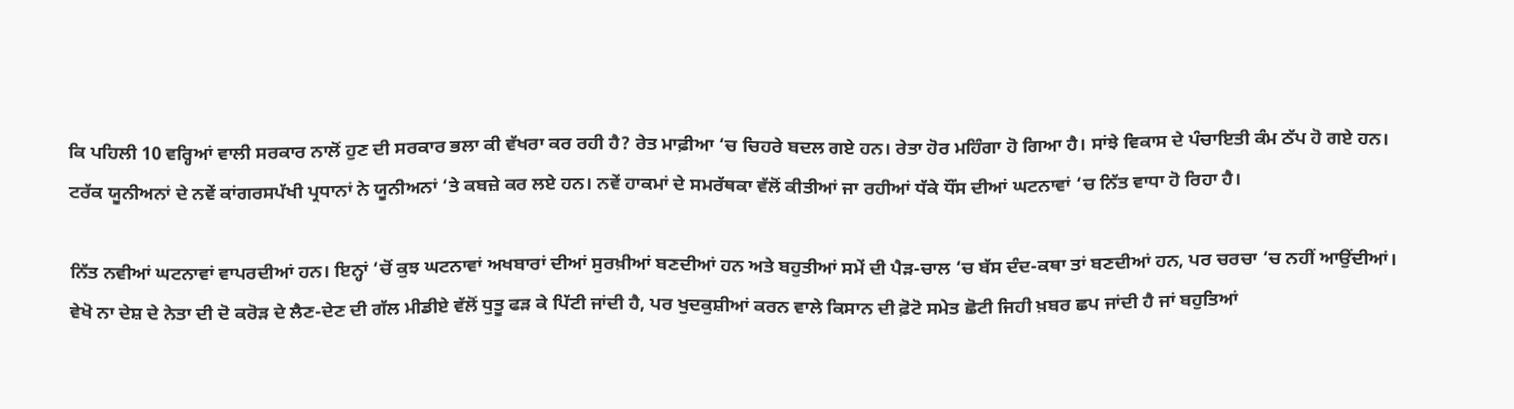ਕਿ ਪਹਿਲੀ 10 ਵਰ੍ਹਿਆਂ ਵਾਲੀ ਸਰਕਾਰ ਨਾਲੋਂ ਹੁਣ ਦੀ ਸਰਕਾਰ ਭਲਾ ਕੀ ਵੱਖਰਾ ਕਰ ਰਹੀ ਹੈ? ਰੇਤ ਮਾਫ਼ੀਆ ‘ਚ ਚਿਹਰੇ ਬਦਲ ਗਏ ਹਨ। ਰੇਤਾ ਹੋਰ ਮਹਿੰਗਾ ਹੋ ਗਿਆ ਹੈ। ਸਾਂਝੇ ਵਿਕਾਸ ਦੇ ਪੰਚਾਇਤੀ ਕੰਮ ਠੱਪ ਹੋ ਗਏ ਹਨ। ਟਰੱਕ ਯੂਨੀਅਨਾਂ ਦੇ ਨਵੇਂ ਕਾਂਗਰਸਪੱਖੀ ਪ੍ਰਧਾਨਾਂ ਨੇ ਯੂਨੀਅਨਾਂ ‘ਤੇ ਕਬਜ਼ੇ ਕਰ ਲਏ ਹਨ। ਨਵੇਂ ਹਾਕਮਾਂ ਦੇ ਸਮਰੱਥਕਾ ਵੱਲੋਂ ਕੀਤੀਆਂ ਜਾ ਰਹੀਆਂ ਧੱਕੇ ਧੌਂਸ ਦੀਆਂ ਘਟਨਾਵਾਂ ‘ਚ ਨਿੱਤ ਵਾਧਾ ਹੋ ਰਿਹਾ ਹੈ।

ਨਿੱਤ ਨਵੀਆਂ ਘਟਨਾਵਾਂ ਵਾਪਰਦੀਆਂ ਹਨ। ਇਨ੍ਹਾਂ ‘ਚੋਂ ਕੁਝ ਘਟਨਾਵਾਂ ਅਖਬਾਰਾਂ ਦੀਆਂ ਸੁਰਖ਼ੀਆਂ ਬਣਦੀਆਂ ਹਨ ਅਤੇ ਬਹੁਤੀਆਂ ਸਮੇਂ ਦੀ ਪੈੜ-ਚਾਲ ‘ਚ ਬੱਸ ਦੰਦ-ਕਥਾ ਤਾਂ ਬਣਦੀਆਂ ਹਨ, ਪਰ ਚਰਚਾ ‘ਚ ਨਹੀਂ ਆਉਂਦੀਆਂ। ਵੇਖੋ ਨਾ ਦੇਸ਼ ਦੇ ਨੇਤਾ ਦੀ ਦੋ ਕਰੋੜ ਦੇ ਲੈਣ-ਦੇਣ ਦੀ ਗੱਲ ਮੀਡੀਏ ਵੱਲੋਂ ਧੁਤੂ ਫੜ ਕੇ ਪਿੱਟੀ ਜਾਂਦੀ ਹੈ, ਪਰ ਖੁਦਕੁਸ਼ੀਆਂ ਕਰਨ ਵਾਲੇ ਕਿਸਾਨ ਦੀ ਫ਼ੋਟੋ ਸਮੇਤ ਛੋਟੀ ਜਿਹੀ ਖ਼ਬਰ ਛਪ ਜਾਂਦੀ ਹੈ ਜਾਂ ਬਹੁਤਿਆਂ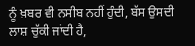ਨੂੰ ਖ਼ਬਰ ਵੀ ਨਸੀਬ ਨਹੀਂ ਹੁੰਦੀ, ਬੱਸ ਉਸਦੀ ਲਾਸ਼ ਚੁੱਕੀ ਜਾਂਦੀ ਹੈ,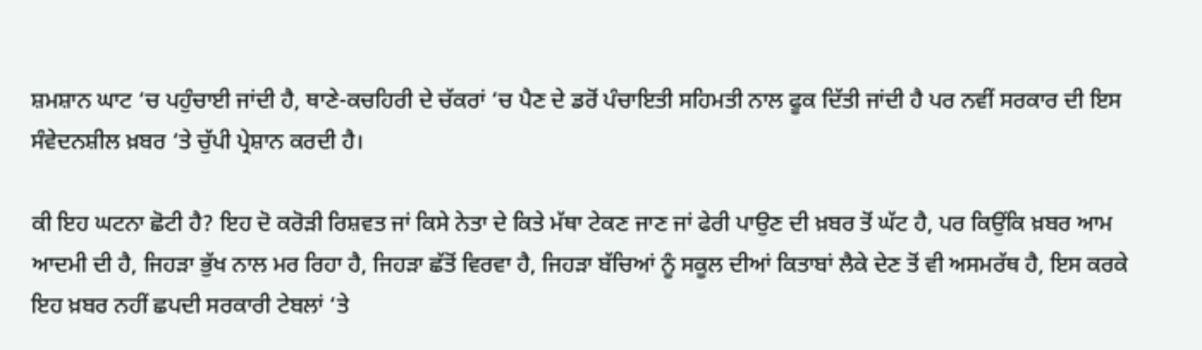ਸ਼ਮਸ਼ਾਨ ਘਾਟ ‘ਚ ਪਹੁੰਚਾਈ ਜਾਂਦੀ ਹੈ, ਥਾਣੇ-ਕਚਹਿਰੀ ਦੇ ਚੱਕਰਾਂ ‘ਚ ਪੈਣ ਦੇ ਡਰੋਂ ਪੰਚਾਇਤੀ ਸਹਿਮਤੀ ਨਾਲ ਫੂਕ ਦਿੱਤੀ ਜਾਂਦੀ ਹੈ ਪਰ ਨਵੀਂ ਸਰਕਾਰ ਦੀ ਇਸ ਸੰਵੇਦਨਸ਼ੀਲ ਖ਼ਬਰ ‘ਤੇ ਚੁੱਪੀ ਪ੍ਰੇਸ਼ਾਨ ਕਰਦੀ ਹੈ।

ਕੀ ਇਹ ਘਟਨਾ ਛੋਟੀ ਹੈ? ਇਹ ਦੋ ਕਰੋੜੀ ਰਿਸ਼ਵਤ ਜਾਂ ਕਿਸੇ ਨੇਤਾ ਦੇ ਕਿਤੇ ਮੱਥਾ ਟੇਕਣ ਜਾਣ ਜਾਂ ਫੇਰੀ ਪਾਉਣ ਦੀ ਖ਼ਬਰ ਤੋਂ ਘੱਟ ਹੈ, ਪਰ ਕਿਉਂਕਿ ਖ਼ਬਰ ਆਮ ਆਦਮੀ ਦੀ ਹੈ, ਜਿਹੜਾ ਭੁੱਖ ਨਾਲ ਮਰ ਰਿਹਾ ਹੈ, ਜਿਹੜਾ ਛੱਤੋਂ ਵਿਰਵਾ ਹੈ, ਜਿਹੜਾ ਬੱਚਿਆਂ ਨੂੰ ਸਕੂਲ ਦੀਆਂ ਕਿਤਾਬਾਂ ਲੈਕੇ ਦੇਣ ਤੋਂ ਵੀ ਅਸਮਰੱਥ ਹੈ, ਇਸ ਕਰਕੇ ਇਹ ਖ਼ਬਰ ਨਹੀਂ ਛਪਦੀ ਸਰਕਾਰੀ ਟੇਬਲਾਂ ‘ਤੇ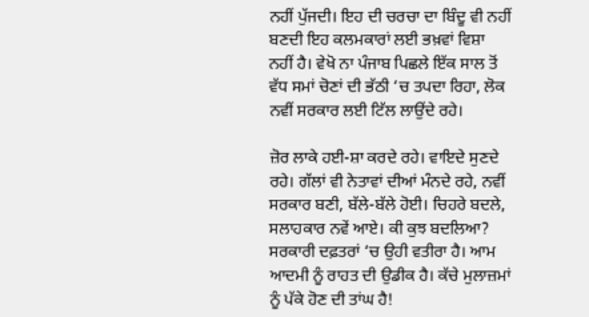ਨਹੀਂ ਪੁੱਜਦੀ। ਇਹ ਦੀ ਚਰਚਾ ਦਾ ਬਿੰਦੂ ਵੀ ਨਹੀਂ ਬਣਦੀ ਇਹ ਕਲਮਕਾਰਾਂ ਲਈ ਭਖ਼ਵਾਂ ਵਿਸ਼ਾ ਨਹੀਂ ਹੈ। ਵੇਖੋ ਨਾ ਪੰਜਾਬ ਪਿਛਲੇ ਇੱਕ ਸਾਲ ਤੋਂ ਵੱਧ ਸਮਾਂ ਚੋਣਾਂ ਦੀ ਭੱਠੀ ‘ਚ ਤਪਦਾ ਰਿਹਾ, ਲੋਕ ਨਵੀਂ ਸਰਕਾਰ ਲਈ ਟਿੱਲ ਲਾਉਂਦੇ ਰਹੇ।

ਜ਼ੋਰ ਲਾਕੇ ਹਈ-ਸ਼ਾ ਕਰਦੇ ਰਹੇ। ਵਾਇਦੇ ਸੁਣਦੇ ਰਹੇ। ਗੱਲਾਂ ਵੀ ਨੇਤਾਵਾਂ ਦੀਆਂ ਮੰਨਦੇ ਰਹੇ, ਨਵੀਂ ਸਰਕਾਰ ਬਣੀ, ਬੱਲੇ-ਬੱਲੇ ਹੋਈ। ਚਿਹਰੇ ਬਦਲੇ, ਸਲਾਹਕਾਰ ਨਵੇਂ ਆਏ। ਕੀ ਕੁਝ ਬਦਲਿਆ? ਸਰਕਾਰੀ ਦਫ਼ਤਰਾਂ ‘ਚ ਉਹੀ ਵਤੀਰਾ ਹੈ। ਆਮ ਆਦਮੀ ਨੂੰ ਰਾਹਤ ਦੀ ਉਡੀਕ ਹੈ। ਕੱਚੇ ਮੁਲਾਜ਼ਮਾਂ ਨੂੰ ਪੱਕੇ ਹੋਣ ਦੀ ਤਾਂਘ ਹੈ!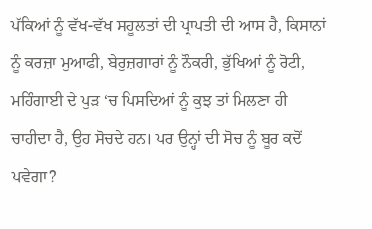ਪੱਕਿਆਂ ਨੂੰ ਵੱਖ-ਵੱਖ ਸਹੂਲਤਾਂ ਦੀ ਪ੍ਰਾਪਤੀ ਦੀ ਆਸ ਹੈ, ਕਿਸਾਨਾਂ ਨੂੰ ਕਰਜ਼ਾ ਮੁਆਫੀ, ਬੇਰੁਜ਼ਗਾਰਾਂ ਨੂੰ ਨੌਕਰੀ, ਭੁੱਖਿਆਂ ਨੂੰ ਰੋਟੀ, ਮਹਿੰਗਾਈ ਦੇ ਪੁੜ ‘ਚ ਪਿਸਦਿਆਂ ਨੂੰ ਕੁਝ ਤਾਂ ਮਿਲਣਾ ਹੀ ਚਾਹੀਦਾ ਹੈ, ਉਹ ਸੋਚਦੇ ਹਨ। ਪਰ ਉਨ੍ਹਾਂ ਦੀ ਸੋਚ ਨੂੰ ਬੂਰ ਕਦੋਂ ਪਵੇਗਾ?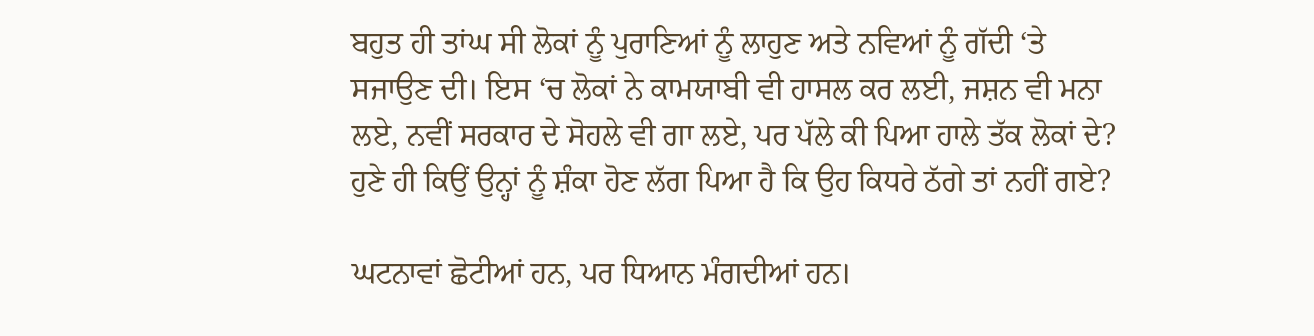ਬਹੁਤ ਹੀ ਤਾਂਘ ਸੀ ਲੋਕਾਂ ਨੂੰ ਪੁਰਾਣਿਆਂ ਨੂੰ ਲਾਹੁਣ ਅਤੇ ਨਵਿਆਂ ਨੂੰ ਗੱਦੀ ‘ਤੇ ਸਜਾਉਣ ਦੀ। ਇਸ ‘ਚ ਲੋਕਾਂ ਨੇ ਕਾਮਯਾਬੀ ਵੀ ਹਾਸਲ ਕਰ ਲਈ, ਜਸ਼ਨ ਵੀ ਮਨਾ ਲਏ, ਨਵੀਂ ਸਰਕਾਰ ਦੇ ਸੋਹਲੇ ਵੀ ਗਾ ਲਏ, ਪਰ ਪੱਲੇ ਕੀ ਪਿਆ ਹਾਲੇ ਤੱਕ ਲੋਕਾਂ ਦੇ? ਹੁਣੇ ਹੀ ਕਿਉਂ ਉਨ੍ਹਾਂ ਨੂੰ ਸ਼ੰਕਾ ਹੋਣ ਲੱਗ ਪਿਆ ਹੈ ਕਿ ਉਹ ਕਿਧਰੇ ਠੱਗੇ ਤਾਂ ਨਹੀਂ ਗਏ?

ਘਟਨਾਵਾਂ ਛੋਟੀਆਂ ਹਨ, ਪਰ ਧਿਆਨ ਮੰਗਦੀਆਂ ਹਨ।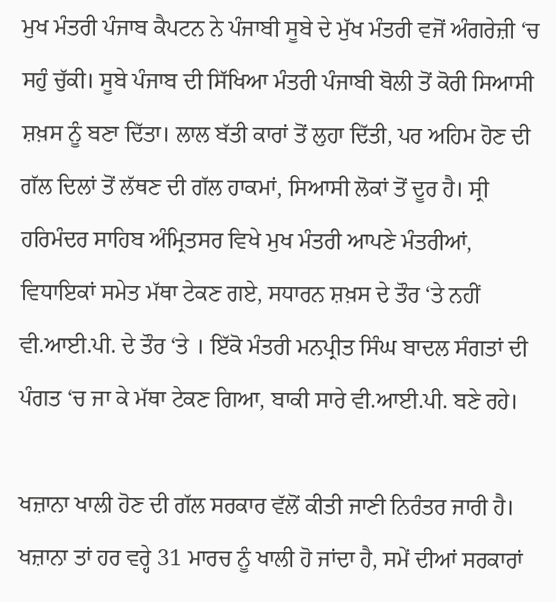ਮੁਖ ਮੰਤਰੀ ਪੰਜਾਬ ਕੈਪਟਨ ਨੇ ਪੰਜਾਬੀ ਸੂਬੇ ਦੇ ਮੁੱਖ ਮੰਤਰੀ ਵਜੋਂ ਅੰਗਰੇਜ਼ੀ ‘ਚ ਸਹੁੰ ਚੁੱਕੀ। ਸੂਬੇ ਪੰਜਾਬ ਦੀ ਸਿੱਖਿਆ ਮੰਤਰੀ ਪੰਜਾਬੀ ਬੋਲੀ ਤੋਂ ਕੋਰੀ ਸਿਆਸੀ ਸ਼ਖ਼ਸ ਨੂੰ ਬਣਾ ਦਿੱਤਾ। ਲਾਲ ਬੱਤੀ ਕਾਰਾਂ ਤੋਂ ਲੁਹਾ ਦਿੱਤੀ, ਪਰ ਅਹਿਮ ਹੋਣ ਦੀ ਗੱਲ ਦਿਲਾਂ ਤੋਂ ਲੱਥਣ ਦੀ ਗੱਲ ਹਾਕਮਾਂ, ਸਿਆਸੀ ਲੋਕਾਂ ਤੋਂ ਦੂਰ ਹੈ। ਸ੍ਰੀ ਹਰਿਮੰਦਰ ਸਾਹਿਬ ਅੰਮ੍ਰਿਤਸਰ ਵਿਖੇ ਮੁਖ ਮੰਤਰੀ ਆਪਣੇ ਮੰਤਰੀਆਂ, ਵਿਧਾਇਕਾਂ ਸਮੇਤ ਮੱਥਾ ਟੇਕਣ ਗਏ, ਸਧਾਰਨ ਸ਼ਖ਼ਸ ਦੇ ਤੌਰ ‘ਤੇ ਨਹੀਂ ਵੀ.ਆਈ.ਪੀ. ਦੇ ਤੌਰ ‘ਤੇ । ਇੱਕੋ ਮੰਤਰੀ ਮਨਪ੍ਰੀਤ ਸਿੰਘ ਬਾਦਲ ਸੰਗਤਾਂ ਦੀ ਪੰਗਤ ‘ਚ ਜਾ ਕੇ ਮੱਥਾ ਟੇਕਣ ਗਿਆ, ਬਾਕੀ ਸਾਰੇ ਵੀ.ਆਈ.ਪੀ. ਬਣੇ ਰਹੇ।

ਖਜ਼ਾਨਾ ਖਾਲੀ ਹੋਣ ਦੀ ਗੱਲ ਸਰਕਾਰ ਵੱਲੋਂ ਕੀਤੀ ਜਾਣੀ ਨਿਰੰਤਰ ਜਾਰੀ ਹੈ। ਖਜ਼ਾਨਾ ਤਾਂ ਹਰ ਵਰ੍ਹੇ 31 ਮਾਰਚ ਨੂੰ ਖਾਲੀ ਹੋ ਜਾਂਦਾ ਹੈ, ਸਮੇਂ ਦੀਆਂ ਸਰਕਾਰਾਂ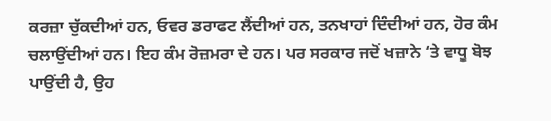ਕਰਜ਼ਾ ਚੁੱਕਦੀਆਂ ਹਨ, ਓਵਰ ਡਰਾਫਟ ਲੈਂਦੀਆਂ ਹਨ, ਤਨਖਾਹਾਂ ਦਿੰਦੀਆਂ ਹਨ, ਹੋਰ ਕੰਮ ਚਲਾਉਂਦੀਆਂ ਹਨ। ਇਹ ਕੰਮ ਰੋਜ਼ਮਰਾ ਦੇ ਹਨ। ਪਰ ਸਰਕਾਰ ਜਦੋਂ ਖਜ਼ਾਨੇ ‘ਤੇ ਵਾਧੂ ਬੋਝ ਪਾਉਂਦੀ ਹੈ, ਉਹ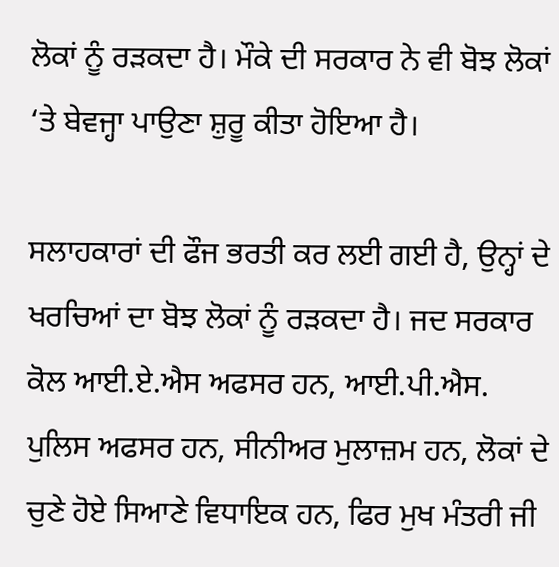ਲੋਕਾਂ ਨੂੰ ਰੜਕਦਾ ਹੈ। ਮੌਕੇ ਦੀ ਸਰਕਾਰ ਨੇ ਵੀ ਬੋਝ ਲੋਕਾਂ ‘ਤੇ ਬੇਵਜ੍ਹਾ ਪਾਉਣਾ ਸ਼ੁਰੂ ਕੀਤਾ ਹੋਇਆ ਹੈ।

ਸਲਾਹਕਾਰਾਂ ਦੀ ਫੌਜ ਭਰਤੀ ਕਰ ਲਈ ਗਈ ਹੈ, ਉਨ੍ਹਾਂ ਦੇ ਖਰਚਿਆਂ ਦਾ ਬੋਝ ਲੋਕਾਂ ਨੂੰ ਰੜਕਦਾ ਹੈ। ਜਦ ਸਰਕਾਰ ਕੋਲ ਆਈ.ਏ.ਐਸ ਅਫਸਰ ਹਨ, ਆਈ.ਪੀ.ਐਸ. ਪੁਲਿਸ ਅਫਸਰ ਹਨ, ਸੀਨੀਅਰ ਮੁਲਾਜ਼ਮ ਹਨ, ਲੋਕਾਂ ਦੇ ਚੁਣੇ ਹੋਏ ਸਿਆਣੇ ਵਿਧਾਇਕ ਹਨ, ਫਿਰ ਮੁਖ ਮੰਤਰੀ ਜੀ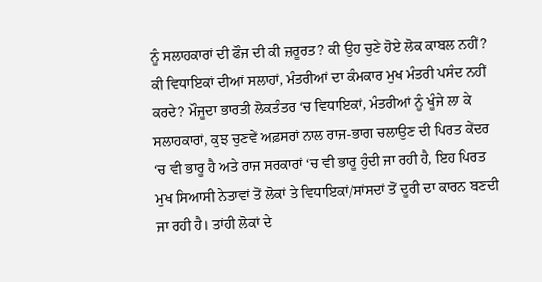ਨੂੰ ਸਲਾਹਕਾਰਾਂ ਦੀ ਫੌਜ ਦੀ ਕੀ ਜ਼ਰੂਰਤ? ਕੀ ਉਹ ਚੁਣੇ ਹੋਏ ਲੋਕ ਕਾਬਲ ਨਹੀਂ? ਕੀ ਵਿਧਾਇਕਾਂ ਦੀਆਂ ਸਲਾਹਾਂ, ਮੰਤਰੀਆਂ ਦਾ ਕੰਮਕਾਰ ਮੁਖ ਮੰਤਰੀ ਪਸੰਦ ਨਹੀਂ ਕਰਦੇ? ਮੌਜੂਦਾ ਭਾਰਤੀ ਲੋਕਤੰਤਰ ‘ਚ ਵਿਧਾਇਕਾਂ, ਮੰਤਰੀਆਂ ਨੂੰ ਖੂੰਜੇ ਲਾ ਕੇ ਸਲਾਹਕਾਰਾਂ, ਕੁਝ ਚੁਣਵੇਂ ਅਫ਼ਸਰਾਂ ਨਾਲ ਰਾਜ-ਭਾਗ ਚਲਾਉਣ ਦੀ ਪਿਰਤ ਕੇਂਦਰ ‘ਚ ਵੀ ਭਾਰੂ ਹੈ ਅਤੇ ਰਾਜ ਸਰਕਾਰਾਂ ‘ਚ ਵੀ ਭਾਰੂ ਹੁੰਦੀ ਜਾ ਰਹੀ ਹੈ, ਇਹ ਪਿਰਤ ਮੁਖ ਸਿਆਸੀ ਨੇਤਾਵਾਂ ਤੋਂ ਲੋਕਾਂ ਤੇ ਵਿਧਾਇਕਾਂ/ਸਾਂਸਦਾਂ ਤੋਂ ਦੂਰੀ ਦਾ ਕਾਰਨ ਬਣਦੀ ਜਾ ਰਹੀ ਹੈ। ਤਾਂਹੀ ਲੋਕਾਂ ਦੇ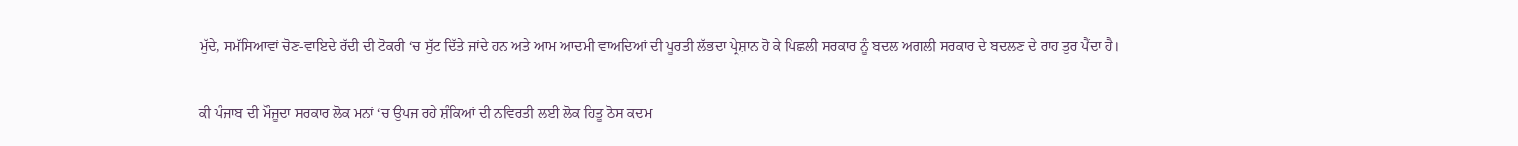ਮੁੱਦੇ, ਸਮੱਸਿਆਵਾਂ ਚੋਣ-ਵਾਇਦੇ ਰੱਦੀ ਦੀ ਟੋਕਰੀ ‘ਚ ਸੁੱਟ ਦਿੱਤੇ ਜਾਂਦੇ ਹਨ ਅਤੇ ਆਮ ਆਦਮੀ ਵਾਅਦਿਆਂ ਦੀ ਪੂਰਤੀ ਲੱਭਦਾ ਪ੍ਰੇਸ਼ਾਨ ਹੋ ਕੇ ਪਿਛਲੀ ਸਰਕਾਰ ਨੂੰ ਬਦਲ ਅਗਲੀ ਸਰਕਾਰ ਦੇ ਬਦਲਣ ਦੇ ਰਾਹ ਤੁਰ ਪੈਂਦਾ ਹੈ।

ਕੀ ਪੰਜਾਬ ਦੀ ਮੌਜੂਦਾ ਸਰਕਾਰ ਲੋਕ ਮਨਾਂ ‘ਚ ਉਪਜ ਰਹੇ ਸ਼ੰਕਿਆਂ ਦੀ ਨਵਿਰਤੀ ਲਈ ਲੋਕ ਹਿਤੂ ਠੋਸ ਕਦਮ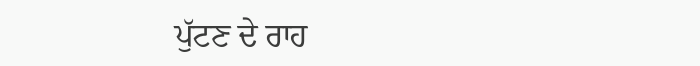ਪੁੱਟਣ ਦੇ ਰਾਹ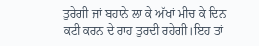ਤੁਰੇਗੀ ਜਾਂ ਬਹਾਨੇ ਲਾ ਕੇ ਅੱਖਾਂ ਮੀਚ ਕੇ ਦਿਨ ਕਟੀ ਕਰਨ ਦੇ ਰਾਹ ਤੁਰਦੀ ਰਹੇਗੀ।ਇਹ ਤਾਂ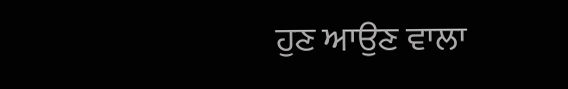ਹੁਣ ਆਉਣ ਵਾਲਾ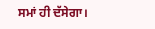ਸਮਾਂ ਹੀ ਦੱਸੇਗਾ।